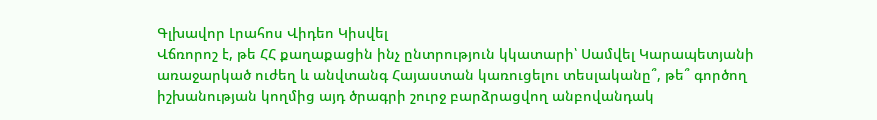Գլխավոր Լրահոս Վիդեո Կիսվել
Վճռորոշ է, թե ՀՀ քաղաքացին ինչ ընտրություն կկատարի՝ Սամվել Կարապետյանի առաջարկած ուժեղ և անվտանգ Հայաստան կառուցելու տեսլականը՞, թե՞ գործող իշխանության կողմից այդ ծրագրի շուրջ բարձրացվող անբովանդակ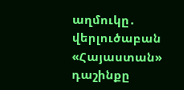աղմուկը․ վերլուծաբան «Հայաստան» դաշինքը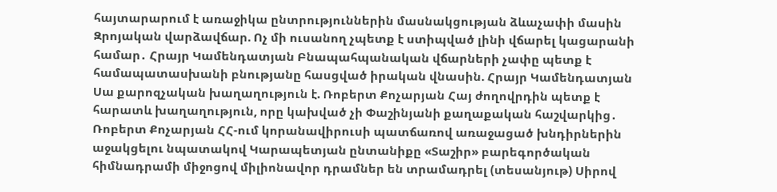հայտարարում է առաջիկա ընտրություններին մասնակցության ձևաչափի մասին Զրոյական վարձավճար. Ոչ մի ուսանող չպետք է ստիպված լինի վճարել կացարանի համար․ Հրայր Կամենդատյան Բնապահպանական վճարների չափը պետք է համապատասխանի բնությանը հասցված իրական վնասին. Հրայր Կամենդատյան Սա քարոզչական խաղաղություն է. Ռոբերտ Քոչարյան Հայ ժողովրդին պետք է հարատև խաղաղություն, որը կախված չի Փաշինյանի քաղաքական հաշվարկից․ Ռոբերտ Քոչարյան ՀՀ-ում կորանավիրուսի պատճառով առաջացած խնդիրներին աջակցելու նպատակով Կարապետյան ընտանիքը «Տաշիր» բարեգործական հիմնադրամի միջոցով միլիոնավոր դրամներ են տրամադրել (տեսանյութ) Սիրով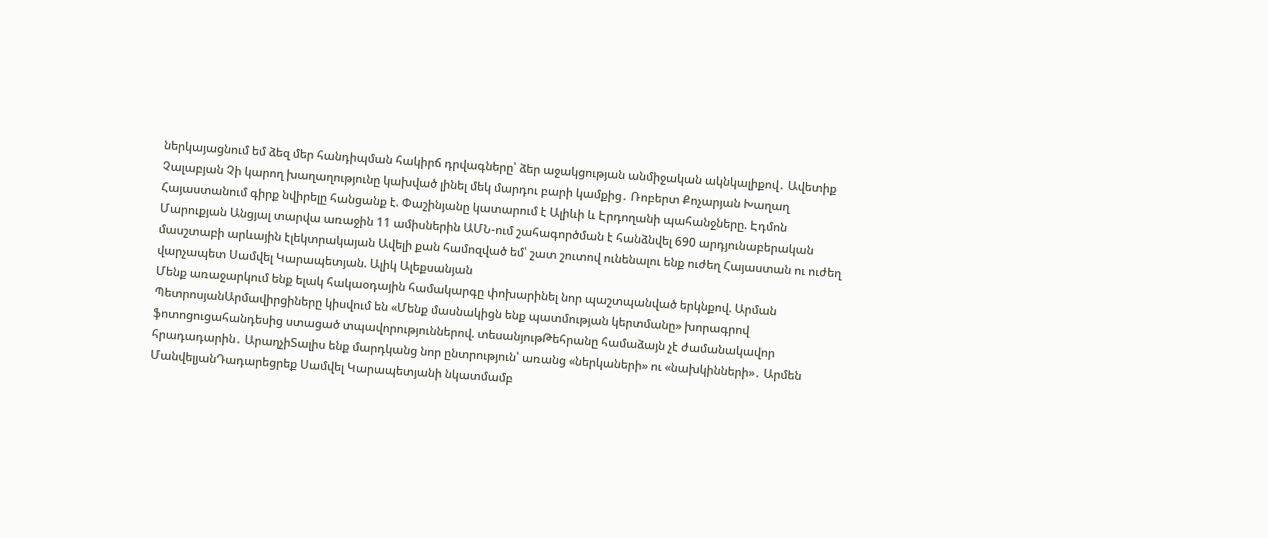ներկայացնում եմ ձեզ մեր հանդիպման հակիրճ դրվագները՝ ձեր աջակցության անմիջական ակնկալիքով․ Ավետիք Չալաբյան Չի կարող խաղաղությունը կախված լինել մեկ մարդու բարի կամքից․ Ռոբերտ Քոչարյան Խաղաղ Հայաստանում գիրք նվիրելը հանցանք է. Փաշինյանը կատարում է Ալիևի և Էրդողանի պահանջները. Էդմոն Մարուքյան Անցյալ տարվա առաջին 11 ամիսներին ԱՄՆ-ում շահագործման է հանձնվել 690 արդյունաբերական մասշտաբի արևային էլեկտրակայան Ավելի քան համոզված եմ՝ շատ շուտով ունենալու ենք ուժեղ Հայաստան ու ուժեղ վարչապետ Սամվել Կարապետյան. Ալիկ Ալեքսանյան
Մենք առաջարկում ենք ելակ հակաօդային համակարգը փոխարինել նոր պաշտպանված երկնքով. Արման ՊետրոսյանԱրմավիրցիները կիսվում են «Մենք մասնակիցն ենք պատմության կերտմանը» խորագրով ֆոտոցուցահանդեսից ստացած տպավորություններով. տեսանյութԹեհրանը համաձայն չէ ժամանակավոր հրադադարին․ ԱրաղչիՏալիս ենք մարդկանց նոր ընտրություն՝ առանց «ներկաների» ու «նախկինների»․ Արմեն ՄանվելյանԴադարեցրեք Սամվել Կարապետյանի նկատմամբ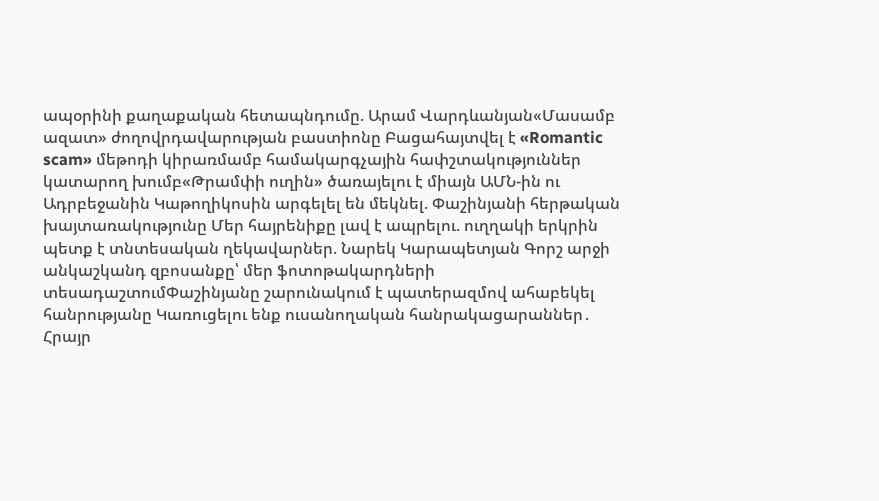ապօրինի քաղաքական հետապնդումը. Արամ Վարդևանյան«Մասամբ ազատ» ժողովրդավարության բաստիոնը Բացահայտվել է «Romantic scam» մեթոդի կիրառմամբ համակարգչային հափշտակություններ կատարող խումբ«Թրամփի ուղին» ծառայելու է միայն ԱՄՆ-ին ու Ադրբեջանին Կաթողիկոսին արգելել են մեկնել. Փաշինյանի հերթական խայտառակությունը Մեր հայրենիքը լավ է ապրելու. ուղղակի երկրին պետք է տնտեսական ղեկավարներ. Նարեկ Կարապետյան Գորշ արջի անկաշկանդ զբոսանքը՝ մեր ֆոտոթակարդների տեսադաշտումՓաշինյանը շարունակում է պատերազմով ահաբեկել հանրությանը Կառուցելու ենք ուսանողական հանրակացարաններ․ Հրայր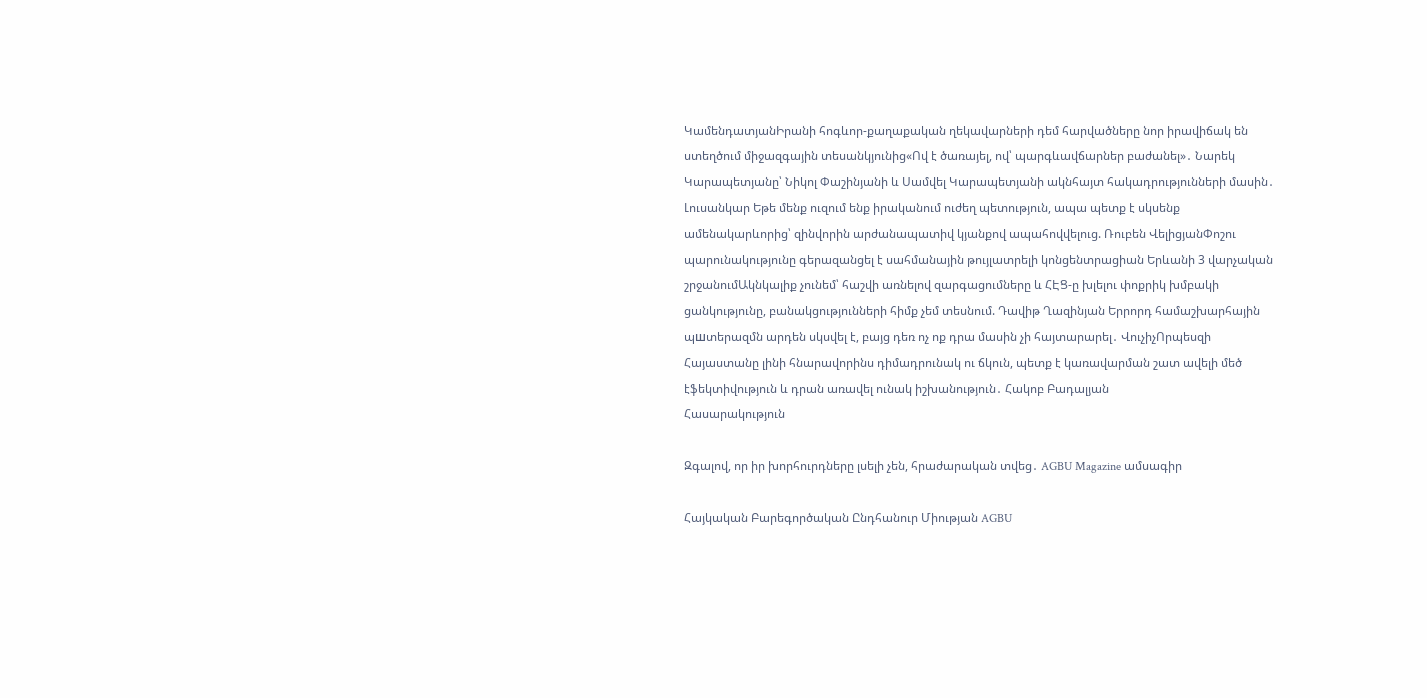ԿամենդատյանԻրանի հոգևոր-քաղաքական ղեկավարների դեմ հարվածները նոր իրավիճակ են ստեղծում միջազգային տեսանկյունից«Ով է ծառայել, ով՝ պարգևավճարներ բաժանել»․ Նարեկ Կարապետյանը՝ Նիկոլ Փաշինյանի և Սամվել Կարապետյանի ակնհայտ հակադրությունների մասին․ Լուսանկար Եթե մենք ուզում ենք իրականում ուժեղ պետություն, ապա պետք է սկսենք ամենակարևորից՝ զինվորին արժանապատիվ կյանքով ապահովվելուց. Ռուբեն ՎելիցյանՓոշու պարունակությունը գերազանցել է սահմանային թույլատրելի կոնցենտրացիան Երևանի 3 վարչական շրջանումԱկնկալիք չունեմ՝ հաշվի առնելով զարգացումները և ՀԷՑ-ը խլելու փոքրիկ խմբակի ցանկությունը, բանակցությունների հիմք չեմ տեսնում. Դավիթ Ղազինյան Երրորդ համաշխարհային պшտերազմն արդեն սկսվել է, բայց դեռ ոչ ոք դրա մասին չի հայտարարել․ ՎուչիչՈրպեսզի Հայաստանը լինի հնարավորինս դիմադրունակ ու ճկուն, պետք է կառավարման շատ ավելի մեծ էֆեկտիվություն և դրան առավել ունակ իշխանություն․ Հակոբ Բադալյան
Հասարակություն

Զգալով, որ իր խորհուրդները լսելի չեն, հրաժարական տվեց․ AGBU Magazine ամսագիր

Հայկական Բարեգործական Ընդհանուր Միության AGBU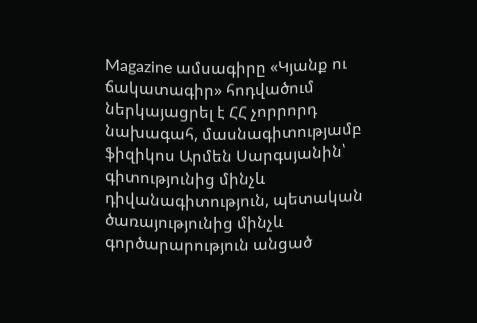Magazine ամսագիրը «Կյանք ու ճակատագիր» հոդվածում ներկայացրել է ՀՀ չորրորդ նախագահ, մասնագիտությամբ ֆիզիկոս Արմեն Սարգսյանին՝ գիտությունից մինչև դիվանագիտություն, պետական ծառայությունից մինչև գործարարություն անցած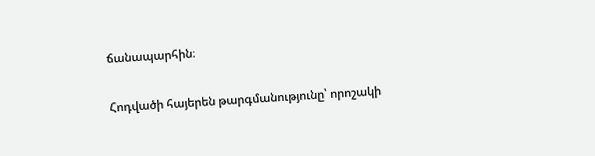ճանապարհին։

Հոդվածի հայերեն թարգմանությունը՝ որոշակի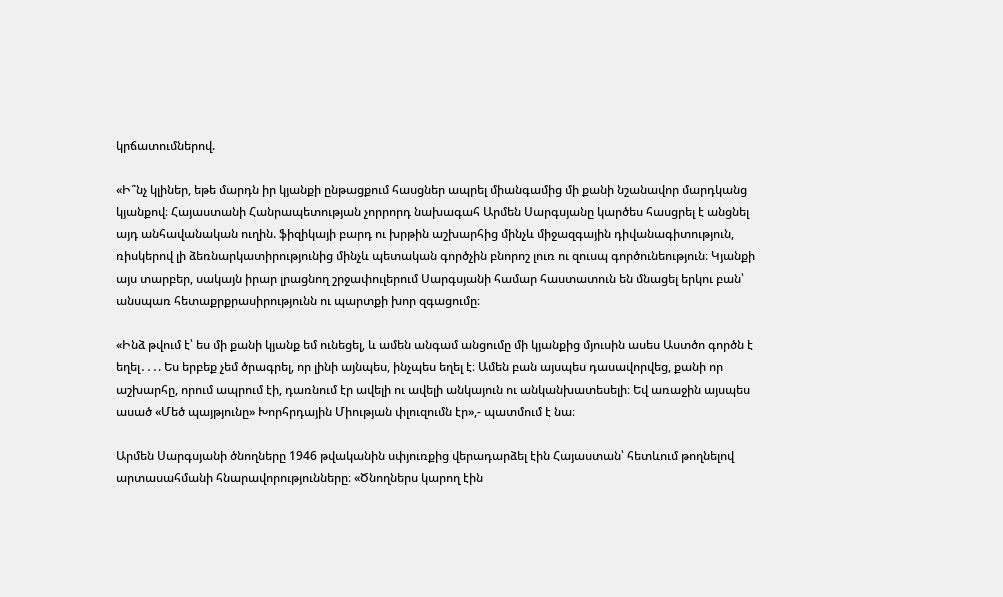կրճատումներով.

«Ի՞նչ կլիներ, եթե մարդն իր կյանքի ընթացքում հասցներ ապրել միանգամից մի քանի նշանավոր մարդկանց կյանքով։ Հայաստանի Հանրապետության չորրորդ նախագահ Արմեն Սարգսյանը կարծես հասցրել է անցնել այդ անհավանական ուղին. ֆիզիկայի բարդ ու խրթին աշխարհից մինչև միջազգային դիվանագիտություն, ռիսկերով լի ձեռնարկատիրությունից մինչև պետական գործչին բնորոշ լուռ ու զուսպ գործունեություն։ Կյանքի այս տարբեր, սակայն իրար լրացնող շրջափուլերում Սարգսյանի համար հաստատուն են մնացել երկու բան՝ անսպառ հետաքրքրասիրությունն ու պարտքի խոր զգացումը։

«Ինձ թվում է՝ ես մի քանի կյանք եմ ունեցել, և ամեն անգամ անցումը մի կյանքից մյուսին ասես Աստծո գործն է եղել․․․. Ես երբեք չեմ ծրագրել, որ լինի այնպես, ինչպես եղել է։ Ամեն բան այսպես դասավորվեց, քանի որ աշխարհը, որում ապրում էի, դառնում էր ավելի ու ավելի անկայուն ու անկանխատեսելի։ Եվ առաջին այսպես ասած «Մեծ պայթյունը» Խորհրդային Միության փլուզումն էր»,- պատմում է նա։

Արմեն Սարգսյանի ծնողները 1946 թվականին սփյուռքից վերադարձել էին Հայաստան՝ հետևում թողնելով արտասահմանի հնարավորությունները։ «Ծնողներս կարող էին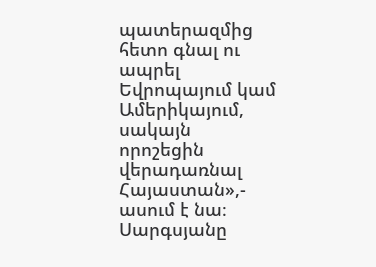պատերազմից հետո գնալ ու ապրել Եվրոպայում կամ Ամերիկայում, սակայն որոշեցին վերադառնալ Հայաստան»,- ասում է նա։ Սարգսյանը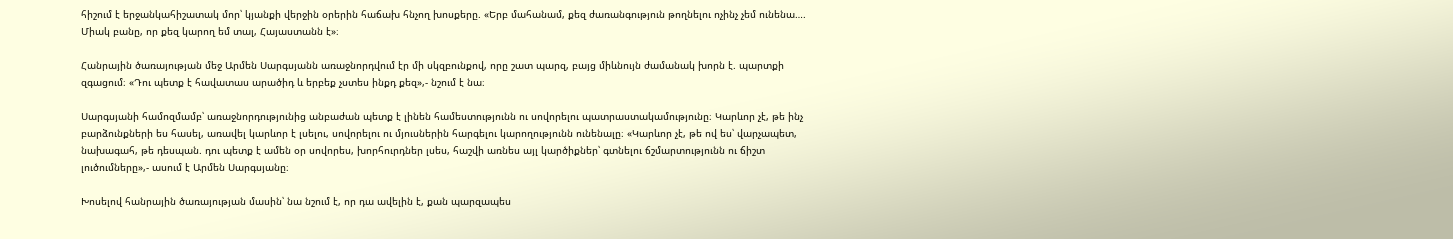հիշում է երջանկահիշատակ մոր՝ կյանքի վերջին օրերին հաճախ հնչող խոսքերը. «Երբ մահանամ, քեզ ժառանգություն թողնելու ոչինչ չեմ ունենա…. Միակ բանը, որ քեզ կարող եմ տալ, Հայաստանն է»։

Հանրային ծառայության մեջ Արմեն Սարգսյանն առաջնորդվում էր մի սկզբունքով, որը շատ պարզ, բայց միևնույն ժամանակ խորն է. պարտքի զգացում։ «Դու պետք է հավատաս արածիդ և երբեք չստես ինքդ քեզ»,- նշում է նա։

Սարգսյանի համոզմամբ՝ առաջնորդությունից անբաժան պետք է լինեն համեստությունն ու սովորելու պատրաստակամությունը։ Կարևոր չէ, թե ինչ  բարձունքների ես հասել, առավել կարևոր է լսելու, սովորելու ու մյուսներին հարգելու կարողությունն ունենալը։ «Կարևոր չէ, թե ով ես՝ վարչապետ, նախագահ, թե դեսպան. դու պետք է ամեն օր սովորես, խորհուրդներ լսես, հաշվի առնես այլ կարծիքներ՝ գտնելու ճշմարտությունն ու ճիշտ լուծումները»,- ասում է Արմեն Սարգսյանը։

Խոսելով հանրային ծառայության մասին՝ նա նշում է, որ դա ավելին է, քան պարզապես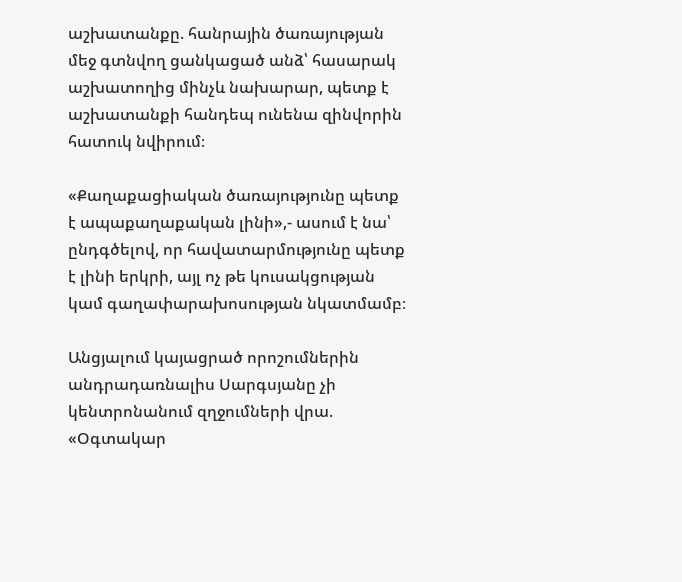աշխատանքը. հանրային ծառայության մեջ գտնվող ցանկացած անձ՝ հասարակ աշխատողից մինչև նախարար, պետք է աշխատանքի հանդեպ ունենա զինվորին հատուկ նվիրում։

«Քաղաքացիական ծառայությունը պետք է ապաքաղաքական լինի»,- ասում է նա՝ ընդգծելով, որ հավատարմությունը պետք է լինի երկրի, այլ ոչ թե կուսակցության կամ գաղափարախոսության նկատմամբ։

Անցյալում կայացրած որոշումներին անդրադառնալիս Սարգսյանը չի կենտրոնանում զղջումների վրա. «Օգտակար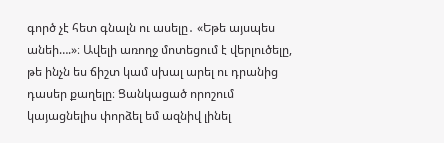գործ չէ հետ գնալն ու ասելը․ «Եթե այսպես անեի….»։ Ավելի առողջ մոտեցում է վերլուծելը, թե ինչն ես ճիշտ կամ սխալ արել ու դրանից դասեր քաղելը։ Ցանկացած որոշում կայացնելիս փորձել եմ ազնիվ լինել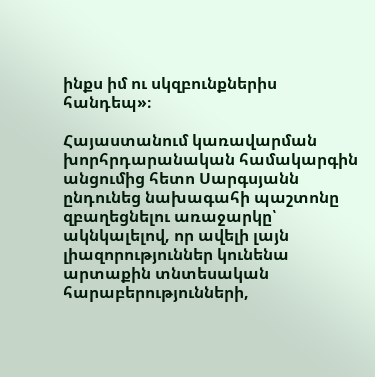ինքս իմ ու սկզբունքներիս հանդեպ»։

Հայաստանում կառավարման խորհրդարանական համակարգին անցումից հետո Սարգսյանն ընդունեց նախագահի պաշտոնը զբաղեցնելու առաջարկը՝ ակնկալելով, որ ավելի լայն լիազորություններ կունենա արտաքին տնտեսական հարաբերությունների,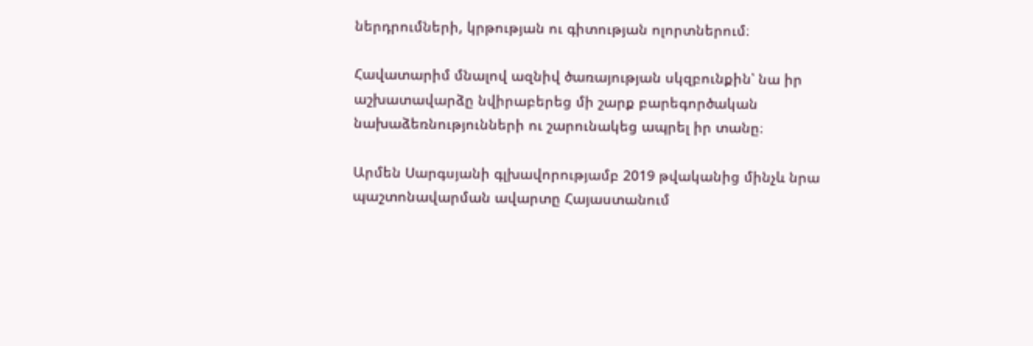ներդրումների, կրթության ու գիտության ոլորտներում։

Հավատարիմ մնալով ազնիվ ծառայության սկզբունքին՝ նա իր աշխատավարձը նվիրաբերեց մի շարք բարեգործական նախաձեռնությունների ու շարունակեց ապրել իր տանը։

Արմեն Սարգսյանի գլխավորությամբ 2019 թվականից մինչև նրա պաշտոնավարման ավարտը Հայաստանում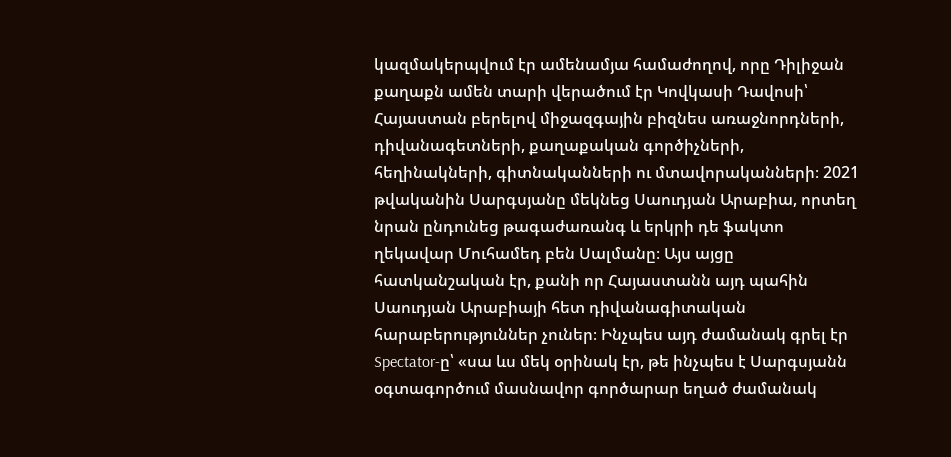կազմակերպվում էր ամենամյա համաժողով, որը Դիլիջան քաղաքն ամեն տարի վերածում էր Կովկասի Դավոսի՝ Հայաստան բերելով միջազգային բիզնես առաջնորդների, դիվանագետների, քաղաքական գործիչների, հեղինակների, գիտնականների ու մտավորականների։ 2021 թվականին Սարգսյանը մեկնեց Սաուդյան Արաբիա, որտեղ նրան ընդունեց թագաժառանգ և երկրի դե ֆակտո ղեկավար Մուհամեդ բեն Սալմանը։ Այս այցը հատկանշական էր, քանի որ Հայաստանն այդ պահին Սաուդյան Արաբիայի հետ դիվանագիտական հարաբերություններ չուներ։ Ինչպես այդ ժամանակ գրել էր Spectator-ը՝ «սա ևս մեկ օրինակ էր, թե ինչպես է Սարգսյանն օգտագործում մասնավոր գործարար եղած ժամանակ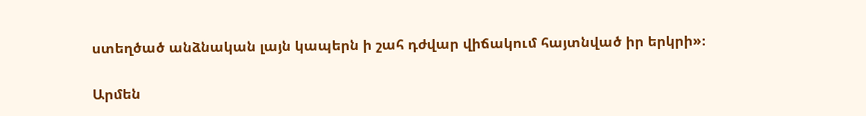ստեղծած անձնական լայն կապերն ի շահ դժվար վիճակում հայտնված իր երկրի»։

Արմեն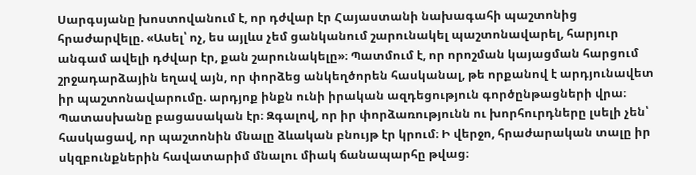Սարգսյանը խոստովանում է, որ դժվար էր Հայաստանի նախագահի պաշտոնից հրաժարվելը. «Ասել՝ ոչ, ես այլևս չեմ ցանկանում շարունակել պաշտոնավարել, հարյուր անգամ ավելի դժվար էր, քան շարունակելը»։ Պատմում է, որ որոշման կայացման հարցում շրջադարձային եղավ այն, որ փորձեց անկեղծորեն հասկանալ, թե որքանով է արդյունավետ իր պաշտոնավարումը. արդյոք ինքն ունի իրական ազդեցություն գործընթացների վրա։ Պատասխանը բացասական էր։ Զգալով, որ իր փորձառությունն ու խորհուրդները լսելի չեն՝ հասկացավ, որ պաշտոնին մնալը ձևական բնույթ էր կրում։ Ի վերջո, հրաժարական տալը իր սկզբունքներին հավատարիմ մնալու միակ ճանապարհը թվաց։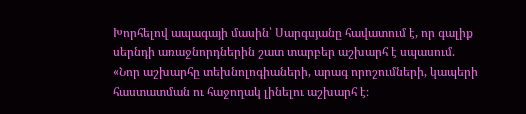Խորհելով ապագայի մասին՝ Սարգսյանը հավատում է, որ գալիք սերնդի առաջնորդներին շատ տարբեր աշխարհ է սպասում. «Նոր աշխարհը տեխնոլոգիաների, արագ որոշումների, կապերի հաստատման ու հաջողակ լինելու աշխարհ է։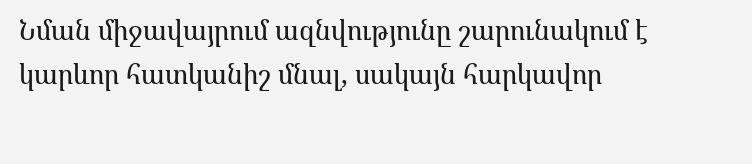Նման միջավայրում ազնվությունը շարունակում է կարևոր հատկանիշ մնալ, սակայն հարկավոր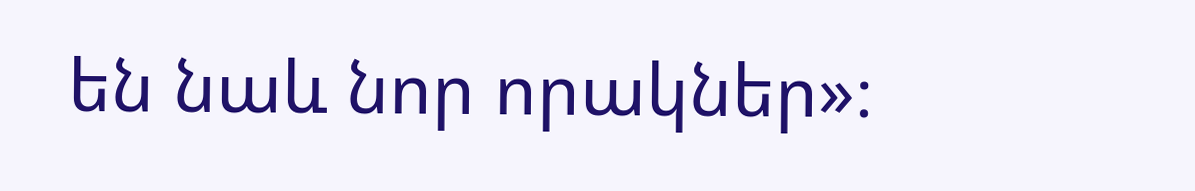են նաև նոր որակներ»։